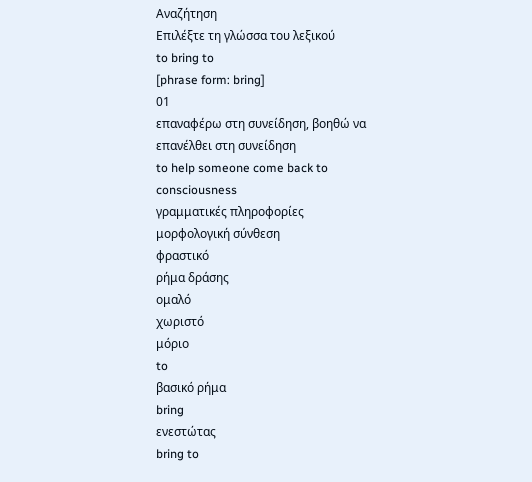Αναζήτηση
Επιλέξτε τη γλώσσα του λεξικού
to bring to
[phrase form: bring]
01
επαναφέρω στη συνείδηση, βοηθώ να επανέλθει στη συνείδηση
to help someone come back to consciousness
γραμματικές πληροφορίες
μορφολογική σύνθεση
φραστικό
ρήμα δράσης
ομαλό
χωριστό
μόριο
to
βασικό ρήμα
bring
ενεστώτας
bring to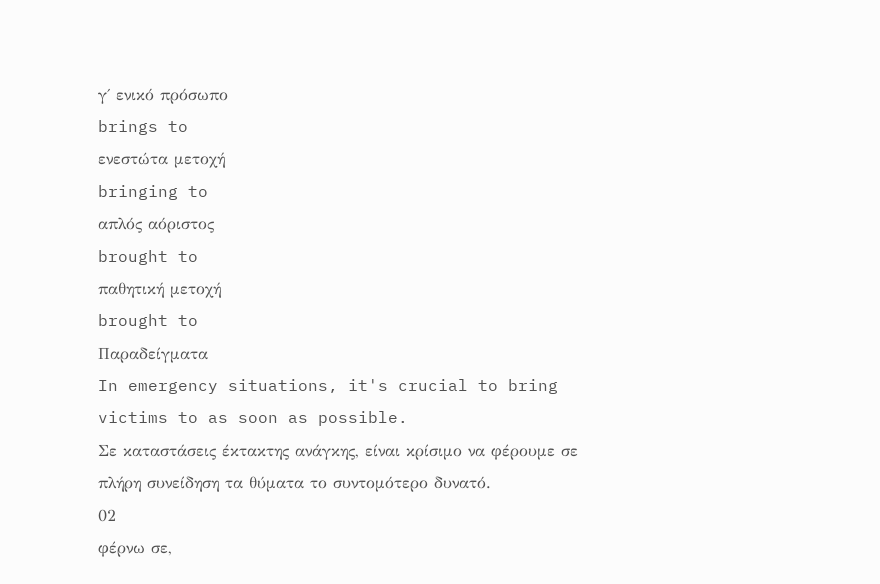γ΄ ενικό πρόσωπο
brings to
ενεστώτα μετοχή
bringing to
απλός αόριστος
brought to
παθητική μετοχή
brought to
Παραδείγματα
In emergency situations, it's crucial to bring victims to as soon as possible.
Σε καταστάσεις έκτακτης ανάγκης, είναι κρίσιμο να φέρουμε σε πλήρη συνείδηση τα θύματα το συντομότερο δυνατό.
02
φέρνω σε,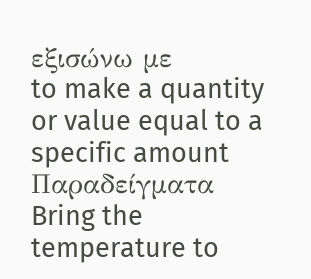εξισώνω με
to make a quantity or value equal to a specific amount
Παραδείγματα
Bring the temperature to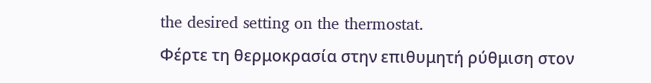the desired setting on the thermostat.
Φέρτε τη θερμοκρασία στην επιθυμητή ρύθμιση στον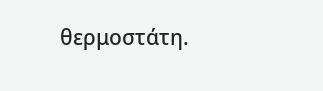θερμοστάτη.